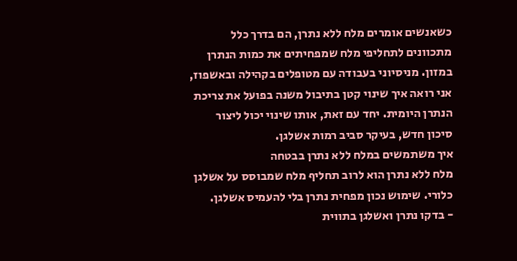כשאנשים אומרים מלח ללא נתרן, הם בדרך כלל מתכוונים לתחליפי מלח שמפחיתים את כמות הנתרן במזון. מניסיוני בעבודה עם מטופלים בקהילה ובאשפוז, אני רואה איך שינוי קטן בתיבול משנה בפועל את צריכת הנתרן היומית. יחד עם זאת, אותו שינוי יכול ליצור סיכון חדש, בעיקר סביב רמות אשלגן.
איך משתמשים במלח ללא נתרן בבטחה
מלח ללא נתרן הוא לרוב תחליף מלח שמבוסס על אשלגן כלורי. שימוש נכון מפחית נתרן בלי להעמיס אשלגן.
- בדקו נתרן ואשלגן בתווית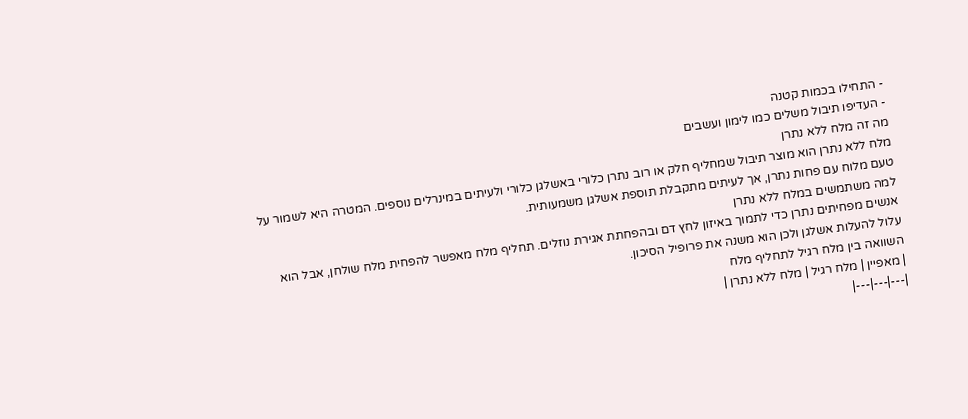- התחילו בכמות קטנה
- העדיפו תיבול משלים כמו לימון ועשבים
מה זה מלח ללא נתרן
מלח ללא נתרן הוא מוצר תיבול שמחליף חלק או רוב נתרן כלורי באשלגן כלורי ולעיתים במינרלים נוספים. המטרה היא לשמור על טעם מלוח עם פחות נתרן, אך לעיתים מתקבלת תוספת אשלגן משמעותית.
למה משתמשים במלח ללא נתרן
אנשים מפחיתים נתרן כדי לתמוך באיזון לחץ דם ובהפחתת אגירת נוזלים. תחליף מלח מאפשר להפחית מלח שולחן, אבל הוא עלול להעלות אשלגן ולכן הוא משנה את פרופיל הסיכון.
השוואה בין מלח רגיל לתחליף מלח
| מאפיין | מלח רגיל | מלח ללא נתרן |
|---|---|---|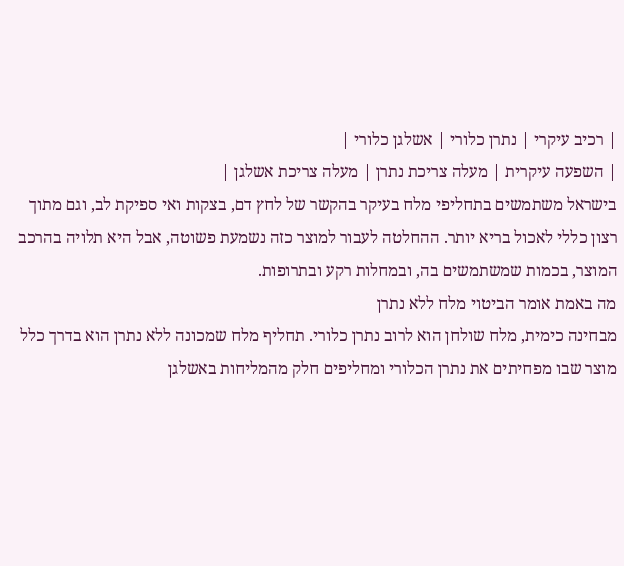| רכיב עיקרי | נתרן כלורי | אשלגן כלורי |
| השפעה עיקרית | מעלה צריכת נתרן | מעלה צריכת אשלגן |
בישראל משתמשים בתחליפי מלח בעיקר בהקשר של לחץ דם, בצקות ואי ספיקת לב, וגם מתוך רצון כללי לאכול בריא יותר. ההחלטה לעבור למוצר כזה נשמעת פשוטה, אבל היא תלויה בהרכב המוצר, בכמות שמשתמשים בה, ובמחלות רקע ובתרופות.
מה באמת אומר הביטוי מלח ללא נתרן
מבחינה כימית, מלח שולחן הוא לרוב נתרן כלורי. תחליף מלח שמכונה ללא נתרן הוא בדרך כלל מוצר שבו מפחיתים את נתרן הכלורי ומחליפים חלק מהמליחות באשלגן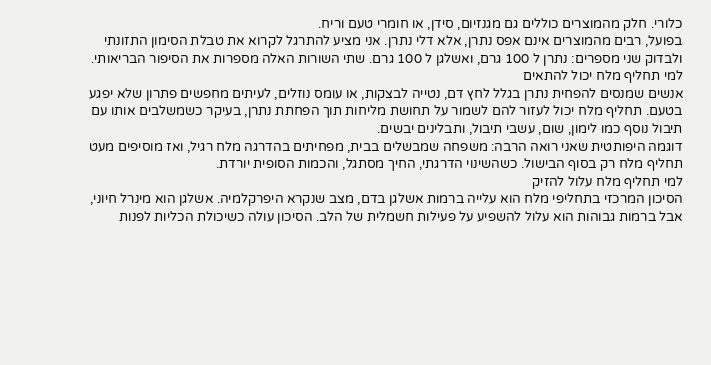כלורי. חלק מהמוצרים כוללים גם מגנזיום, סידן, או חומרי טעם וריח.
בפועל, רבים מהמוצרים אינם אפס נתרן, אלא דלי נתרן. אני מציע להתרגל לקרוא את טבלת הסימון התזונתי ולבדוק שני מספרים: נתרן ל 100 גרם, ואשלגן ל 100 גרם. שתי השורות האלה מספרות את הסיפור הבריאותי.
למי תחליף מלח יכול להתאים
אנשים שמנסים להפחית נתרן בגלל לחץ דם, נטייה לבצקות, או עומס נוזלים, לעיתים מחפשים פתרון שלא יפגע בטעם. תחליף מלח יכול לעזור להם לשמור על תחושת מליחות תוך הפחתת נתרן, בעיקר כשמשלבים אותו עם תיבול נוסף כמו לימון, שום, עשבי תיבול, ותבלינים יבשים.
דוגמה היפותטית שאני רואה הרבה: משפחה שמבשלים בבית, מפחיתים בהדרגה מלח רגיל, ואז מוסיפים מעט תחליף מלח רק בסוף הבישול. כשהשינוי הדרגתי, החיך מסתגל, והכמות הסופית יורדת.
למי תחליף מלח עלול להזיק
הסיכון המרכזי בתחליפי מלח הוא עלייה ברמות אשלגן בדם, מצב שנקרא היפרקלמיה. אשלגן הוא מינרל חיוני, אבל ברמות גבוהות הוא עלול להשפיע על פעילות חשמלית של הלב. הסיכון עולה כשיכולת הכליות לפנות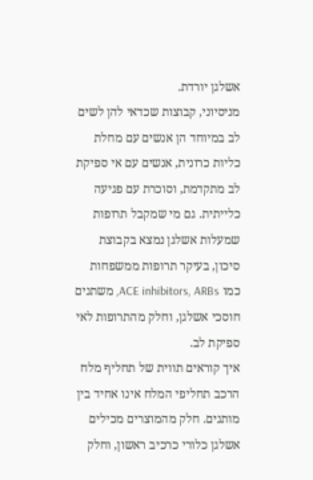אשלגן יורדת.
מניסיוני, קבוצות שכדאי להן לשים לב במיוחד הן אנשים עם מחלת כליות כרונית, אנשים עם אי ספיקת לב מתקדמת, וסוכרת עם פגיעה כלייתית. גם מי שמקבל תרופות שמעלות אשלגן נמצא בקבוצת סיכון, בעיקר תרופות ממשפחות כמו ACE inhibitors, ARBs, משתנים חוסכי אשלגן, וחלק מהתרופות לאי ספיקת לב.
איך קוראים תווית של תחליף מלח
הרכב תחליפי המלח אינו אחיד בין מותגים. חלק מהמוצרים מכילים אשלגן כלורי כרכיב ראשון, וחלק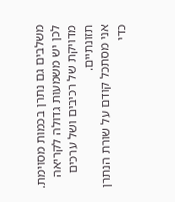משלבים גם נתרן בכמות מסוימת. לכן יש משמעות גדולה לקריאה מדויקת של רכיבים ושל ערכים תזונתיים.
אני מסתכל קודם על שורת הנתרן כדי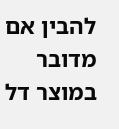להבין אם מדובר במוצר דל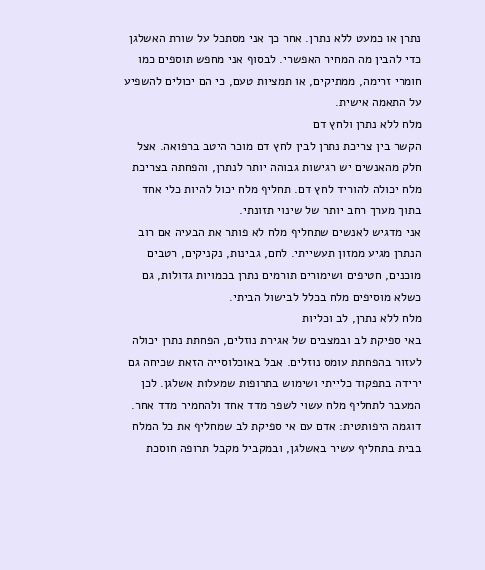נתרן או כמעט ללא נתרן. אחר כך אני מסתכל על שורת האשלגן כדי להבין מה המחיר האפשרי. לבסוף אני מחפש תוספים כמו חומרי זרימה, ממתיקים, או תמציות טעם, כי הם יכולים להשפיע על התאמה אישית.
מלח ללא נתרן ולחץ דם
הקשר בין צריכת נתרן לבין לחץ דם מוכר היטב ברפואה. אצל חלק מהאנשים יש רגישות גבוהה יותר לנתרן, והפחתה בצריכת מלח יכולה להוריד לחץ דם. תחליף מלח יכול להיות כלי אחד בתוך מערך רחב יותר של שינוי תזונתי.
אני מדגיש לאנשים שתחליף מלח לא פותר את הבעיה אם רוב הנתרן מגיע ממזון תעשייתי. לחם, גבינות, נקניקים, רטבים מוכנים, חטיפים ושימורים תורמים נתרן בכמויות גדולות, גם כשלא מוסיפים מלח בכלל לבישול הביתי.
מלח ללא נתרן, לב וכליות
באי ספיקת לב ובמצבים של אגירת נוזלים, הפחתת נתרן יכולה לעזור בהפחתת עומס נוזלים. אבל באוכלוסייה הזאת שכיחה גם ירידה בתפקוד כלייתי ושימוש בתרופות שמעלות אשלגן. לכן המעבר לתחליף מלח עשוי לשפר מדד אחד ולהחמיר מדד אחר.
דוגמה היפותטית: אדם עם אי ספיקת לב שמחליף את כל המלח בבית בתחליף עשיר באשלגן, ובמקביל מקבל תרופה חוסכת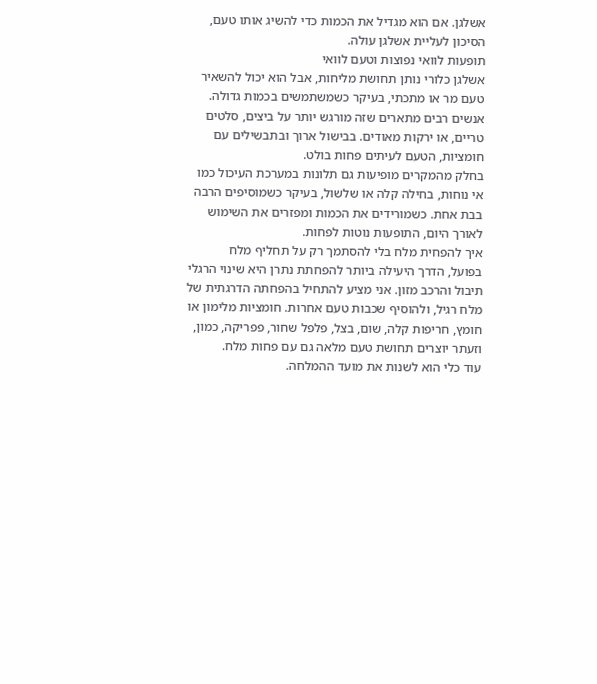אשלגן. אם הוא מגדיל את הכמות כדי להשיג אותו טעם, הסיכון לעליית אשלגן עולה.
תופעות לוואי נפוצות וטעם לוואי
אשלגן כלורי נותן תחושת מליחות, אבל הוא יכול להשאיר טעם מר או מתכתי, בעיקר כשמשתמשים בכמות גדולה. אנשים רבים מתארים שזה מורגש יותר על ביצים, סלטים טריים, או ירקות מאודים. בבישול ארוך ובתבשילים עם חומציות, הטעם לעיתים פחות בולט.
בחלק מהמקרים מופיעות גם תלונות במערכת העיכול כמו אי נוחות, בחילה קלה או שלשול, בעיקר כשמוסיפים הרבה בבת אחת. כשמורידים את הכמות ומפזרים את השימוש לאורך היום, התופעות נוטות לפחות.
איך להפחית מלח בלי להסתמך רק על תחליף מלח
בפועל, הדרך היעילה ביותר להפחתת נתרן היא שינוי הרגלי תיבול והרכב מזון. אני מציע להתחיל בהפחתה הדרגתית של מלח רגיל, ולהוסיף שכבות טעם אחרות. חומציות מלימון או חומץ, חריפות קלה, שום, בצל, פלפל שחור, פפריקה, כמון, וזעתר יוצרים תחושת טעם מלאה גם עם פחות מלח.
עוד כלי הוא לשנות את מועד ההמלחה.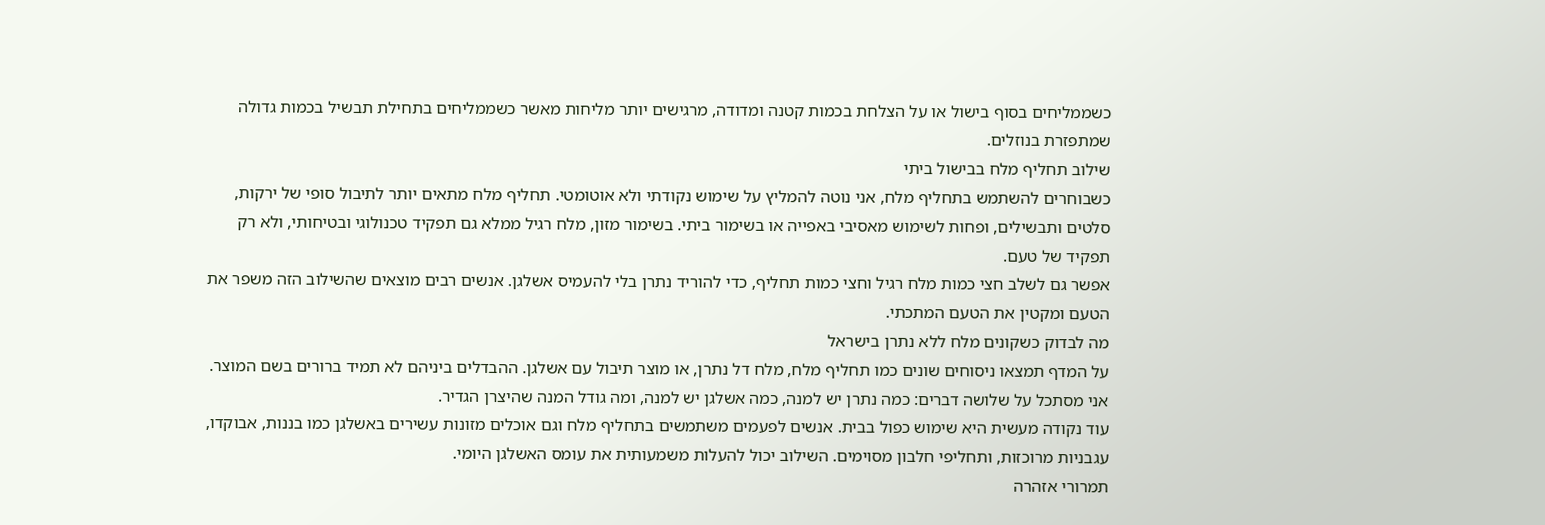כשממליחים בסוף בישול או על הצלחת בכמות קטנה ומדודה, מרגישים יותר מליחות מאשר כשממליחים בתחילת תבשיל בכמות גדולה שמתפזרת בנוזלים.
שילוב תחליף מלח בבישול ביתי
כשבוחרים להשתמש בתחליף מלח, אני נוטה להמליץ על שימוש נקודתי ולא אוטומטי. תחליף מלח מתאים יותר לתיבול סופי של ירקות, סלטים ותבשילים, ופחות לשימוש מאסיבי באפייה או בשימור ביתי. בשימור מזון, מלח רגיל ממלא גם תפקיד טכנולוגי ובטיחותי, ולא רק תפקיד של טעם.
אפשר גם לשלב חצי כמות מלח רגיל וחצי כמות תחליף, כדי להוריד נתרן בלי להעמיס אשלגן. אנשים רבים מוצאים שהשילוב הזה משפר את הטעם ומקטין את הטעם המתכתי.
מה לבדוק כשקונים מלח ללא נתרן בישראל
על המדף תמצאו ניסוחים שונים כמו תחליף מלח, מלח דל נתרן, או מוצר תיבול עם אשלגן. ההבדלים ביניהם לא תמיד ברורים בשם המוצר. אני מסתכל על שלושה דברים: כמה נתרן יש למנה, כמה אשלגן יש למנה, ומה גודל המנה שהיצרן הגדיר.
עוד נקודה מעשית היא שימוש כפול בבית. אנשים לפעמים משתמשים בתחליף מלח וגם אוכלים מזונות עשירים באשלגן כמו בננות, אבוקדו, עגבניות מרוכזות, ותחליפי חלבון מסוימים. השילוב יכול להעלות משמעותית את עומס האשלגן היומי.
תמרורי אזהרה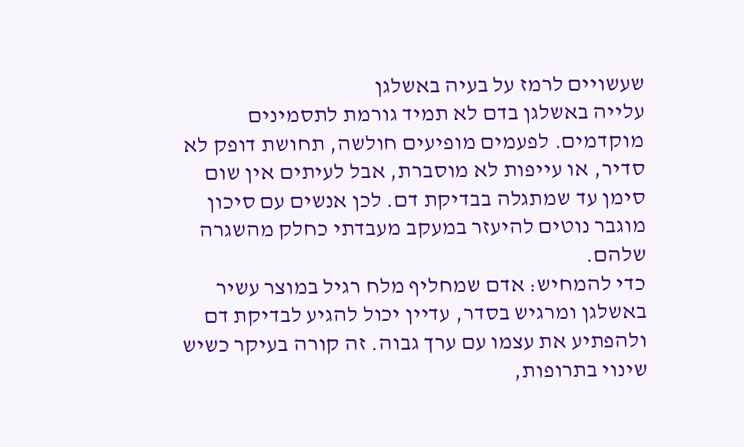שעשויים לרמז על בעיה באשלגן
עלייה באשלגן בדם לא תמיד גורמת לתסמינים מוקדמים. לפעמים מופיעים חולשה, תחושת דופק לא סדיר, או עייפות לא מוסברת, אבל לעיתים אין שום סימן עד שמתגלה בבדיקת דם. לכן אנשים עם סיכון מוגבר נוטים להיעזר במעקב מעבדתי כחלק מהשגרה שלהם.
כדי להמחיש: אדם שמחליף מלח רגיל במוצר עשיר באשלגן ומרגיש בסדר, עדיין יכול להגיע לבדיקת דם ולהפתיע את עצמו עם ערך גבוה. זה קורה בעיקר כשיש שינוי בתרופות,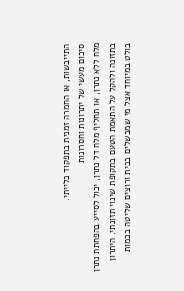התייבשות, או החמרה זמנית בתפקוד כלייתי.
סיכום מעשי של יתרונות וחסרונות
מלח ללא נתרן, או תחליף מלח דל נתרן, יכול לסייע בהפחתת נתרן בתזונה ולהקל על התאמת הטעם בתקופת שינוי תזונתי. היתרון בולט במיוחד אצל מי שמבשלים בבית ורוצים שליטה בכמות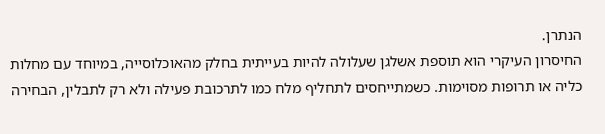הנתרן.
החיסרון העיקרי הוא תוספת אשלגן שעלולה להיות בעייתית בחלק מהאוכלוסייה, במיוחד עם מחלות כליה או תרופות מסוימות. כשמתייחסים לתחליף מלח כמו לתרכובת פעילה ולא רק לתבלין, הבחירה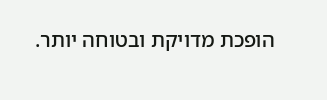הופכת מדויקת ובטוחה יותר.